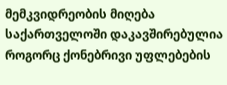მემკვიდრეობის მიღება საქართველოში დაკავშირებულია როგორც ქონებრივი უფლებების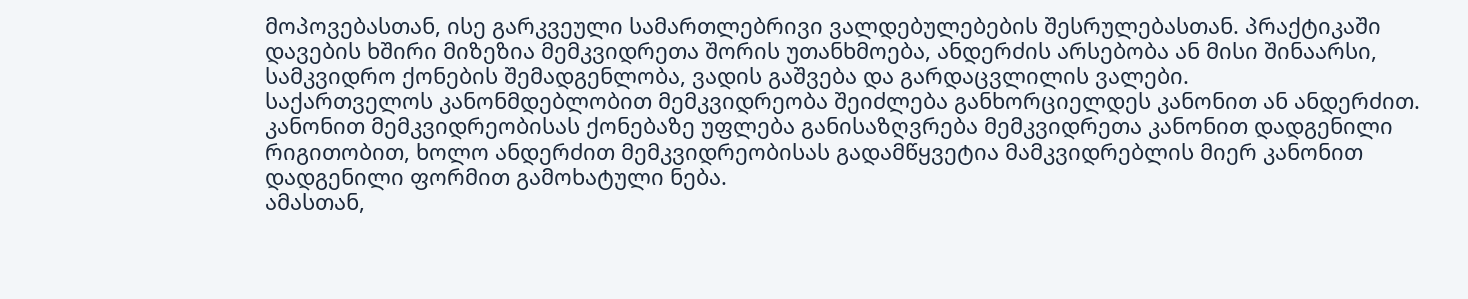მოპოვებასთან, ისე გარკვეული სამართლებრივი ვალდებულებების შესრულებასთან. პრაქტიკაში დავების ხშირი მიზეზია მემკვიდრეთა შორის უთანხმოება, ანდერძის არსებობა ან მისი შინაარსი, სამკვიდრო ქონების შემადგენლობა, ვადის გაშვება და გარდაცვლილის ვალები.
საქართველოს კანონმდებლობით მემკვიდრეობა შეიძლება განხორციელდეს კანონით ან ანდერძით. კანონით მემკვიდრეობისას ქონებაზე უფლება განისაზღვრება მემკვიდრეთა კანონით დადგენილი რიგითობით, ხოლო ანდერძით მემკვიდრეობისას გადამწყვეტია მამკვიდრებლის მიერ კანონით დადგენილი ფორმით გამოხატული ნება.
ამასთან,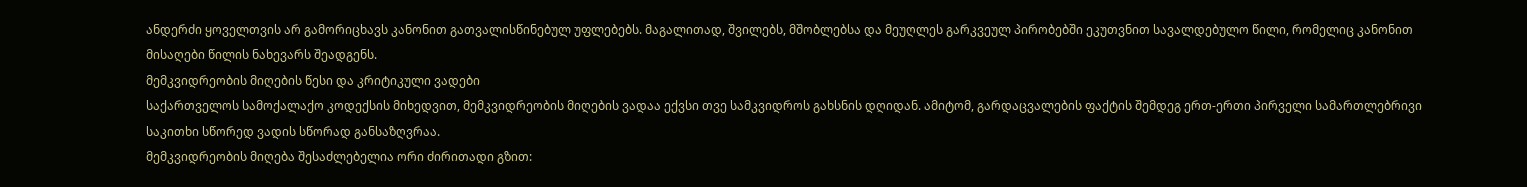ანდერძი ყოველთვის არ გამორიცხავს კანონით გათვალისწინებულ უფლებებს. მაგალითად, შვილებს, მშობლებსა და მეუღლეს გარკვეულ პირობებში ეკუთვნით სავალდებულო წილი, რომელიც კანონით მისაღები წილის ნახევარს შეადგენს.
მემკვიდრეობის მიღების წესი და კრიტიკული ვადები
საქართველოს სამოქალაქო კოდექსის მიხედვით, მემკვიდრეობის მიღების ვადაა ექვსი თვე სამკვიდროს გახსნის დღიდან. ამიტომ, გარდაცვალების ფაქტის შემდეგ ერთ-ერთი პირველი სამართლებრივი საკითხი სწორედ ვადის სწორად განსაზღვრაა.
მემკვიდრეობის მიღება შესაძლებელია ორი ძირითადი გზით: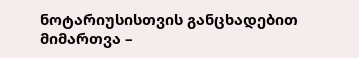ნოტარიუსისთვის განცხადებით მიმართვა –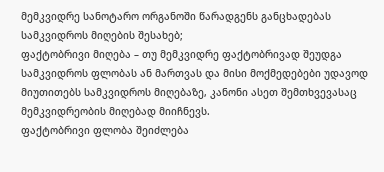მემკვიდრე სანოტარო ორგანოში წარადგენს განცხადებას სამკვიდროს მიღების შესახებ;
ფაქტობრივი მიღება – თუ მემკვიდრე ფაქტობრივად შეუდგა სამკვიდროს ფლობას ან მართვას და მისი მოქმედებები უდავოდ მიუთითებს სამკვიდროს მიღებაზე, კანონი ასეთ შემთხვევასაც მემკვიდრეობის მიღებად მიიჩნევს.
ფაქტობრივი ფლობა შეიძლება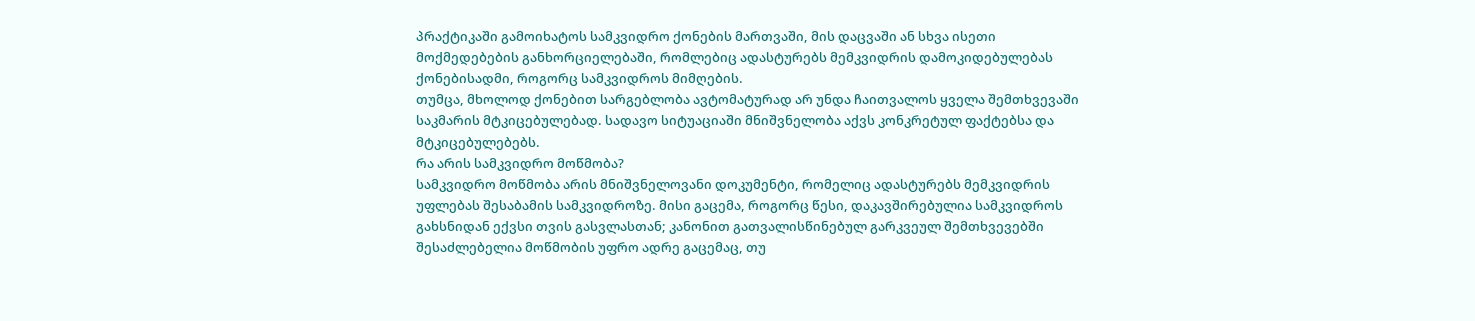პრაქტიკაში გამოიხატოს სამკვიდრო ქონების მართვაში, მის დაცვაში ან სხვა ისეთი მოქმედებების განხორციელებაში, რომლებიც ადასტურებს მემკვიდრის დამოკიდებულებას ქონებისადმი, როგორც სამკვიდროს მიმღების.
თუმცა, მხოლოდ ქონებით სარგებლობა ავტომატურად არ უნდა ჩაითვალოს ყველა შემთხვევაში საკმარის მტკიცებულებად. სადავო სიტუაციაში მნიშვნელობა აქვს კონკრეტულ ფაქტებსა და მტკიცებულებებს.
რა არის სამკვიდრო მოწმობა?
სამკვიდრო მოწმობა არის მნიშვნელოვანი დოკუმენტი, რომელიც ადასტურებს მემკვიდრის უფლებას შესაბამის სამკვიდროზე. მისი გაცემა, როგორც წესი, დაკავშირებულია სამკვიდროს გახსნიდან ექვსი თვის გასვლასთან; კანონით გათვალისწინებულ გარკვეულ შემთხვევებში შესაძლებელია მოწმობის უფრო ადრე გაცემაც, თუ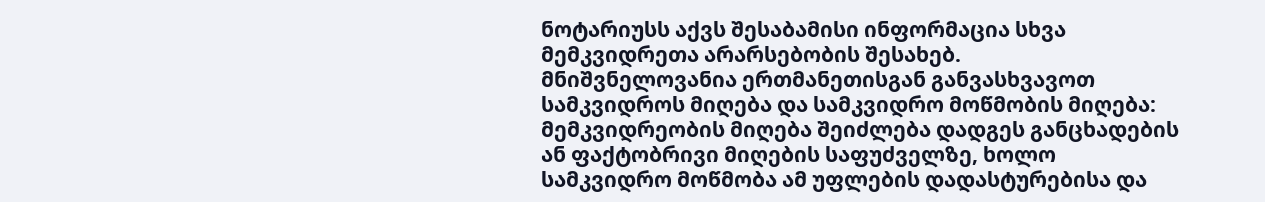ნოტარიუსს აქვს შესაბამისი ინფორმაცია სხვა მემკვიდრეთა არარსებობის შესახებ.
მნიშვნელოვანია ერთმანეთისგან განვასხვავოთ სამკვიდროს მიღება და სამკვიდრო მოწმობის მიღება: მემკვიდრეობის მიღება შეიძლება დადგეს განცხადების ან ფაქტობრივი მიღების საფუძველზე, ხოლო სამკვიდრო მოწმობა ამ უფლების დადასტურებისა და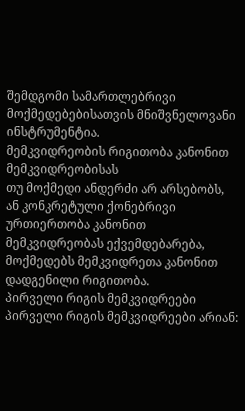შემდგომი სამართლებრივი მოქმედებებისათვის მნიშვნელოვანი ინსტრუმენტია.
მემკვიდრეობის რიგითობა კანონით მემკვიდრეობისას
თუ მოქმედი ანდერძი არ არსებობს, ან კონკრეტული ქონებრივი ურთიერთობა კანონით მემკვიდრეობას ექვემდებარება, მოქმედებს მემკვიდრეთა კანონით დადგენილი რიგითობა.
პირველი რიგის მემკვიდრეები
პირველი რიგის მემკვიდრეები არიან: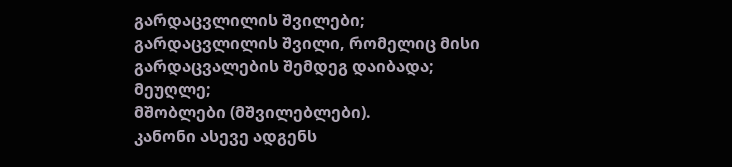გარდაცვლილის შვილები;
გარდაცვლილის შვილი, რომელიც მისი გარდაცვალების შემდეგ დაიბადა;
მეუღლე;
მშობლები (მშვილებლები).
კანონი ასევე ადგენს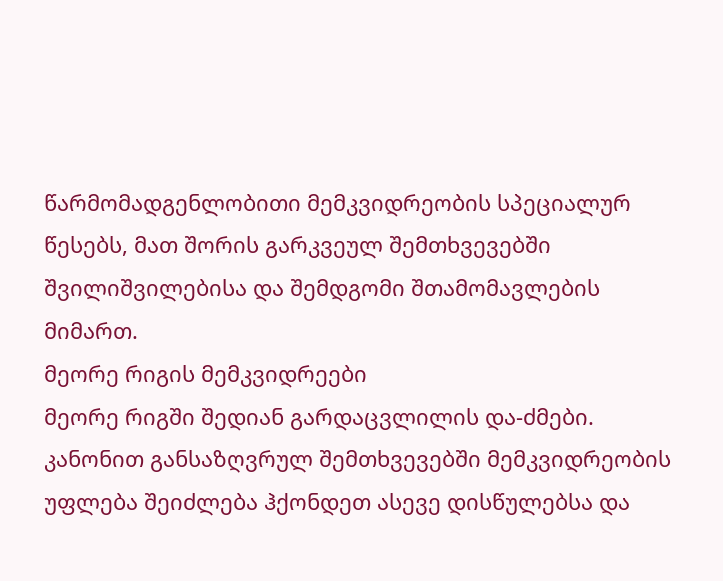წარმომადგენლობითი მემკვიდრეობის სპეციალურ წესებს, მათ შორის გარკვეულ შემთხვევებში შვილიშვილებისა და შემდგომი შთამომავლების მიმართ.
მეორე რიგის მემკვიდრეები
მეორე რიგში შედიან გარდაცვლილის და-ძმები. კანონით განსაზღვრულ შემთხვევებში მემკვიდრეობის უფლება შეიძლება ჰქონდეთ ასევე დისწულებსა და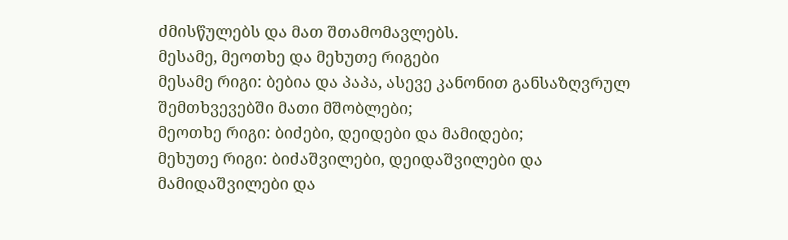ძმისწულებს და მათ შთამომავლებს.
მესამე, მეოთხე და მეხუთე რიგები
მესამე რიგი: ბებია და პაპა, ასევე კანონით განსაზღვრულ შემთხვევებში მათი მშობლები;
მეოთხე რიგი: ბიძები, დეიდები და მამიდები;
მეხუთე რიგი: ბიძაშვილები, დეიდაშვილები და მამიდაშვილები და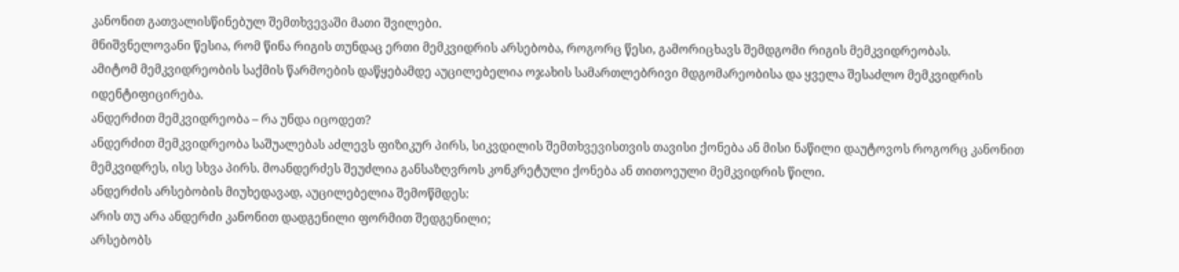კანონით გათვალისწინებულ შემთხვევაში მათი შვილები.
მნიშვნელოვანი წესია, რომ წინა რიგის თუნდაც ერთი მემკვიდრის არსებობა, როგორც წესი, გამორიცხავს შემდგომი რიგის მემკვიდრეობას.
ამიტომ მემკვიდრეობის საქმის წარმოების დაწყებამდე აუცილებელია ოჯახის სამართლებრივი მდგომარეობისა და ყველა შესაძლო მემკვიდრის იდენტიფიცირება.
ანდერძით მემკვიდრეობა – რა უნდა იცოდეთ?
ანდერძით მემკვიდრეობა საშუალებას აძლევს ფიზიკურ პირს, სიკვდილის შემთხვევისთვის თავისი ქონება ან მისი ნაწილი დაუტოვოს როგორც კანონით მემკვიდრეს, ისე სხვა პირს. მოანდერძეს შეუძლია განსაზღვროს კონკრეტული ქონება ან თითოეული მემკვიდრის წილი.
ანდერძის არსებობის მიუხედავად, აუცილებელია შემოწმდეს:
არის თუ არა ანდერძი კანონით დადგენილი ფორმით შედგენილი;
არსებობს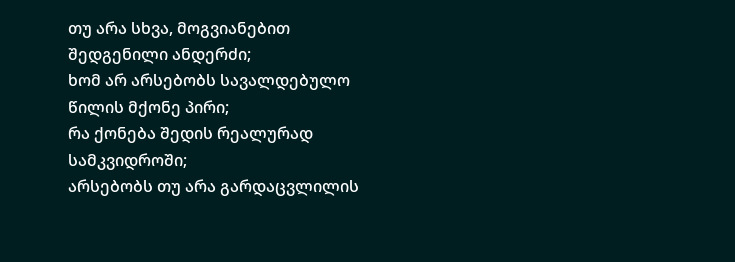თუ არა სხვა, მოგვიანებით შედგენილი ანდერძი;
ხომ არ არსებობს სავალდებულო წილის მქონე პირი;
რა ქონება შედის რეალურად სამკვიდროში;
არსებობს თუ არა გარდაცვლილის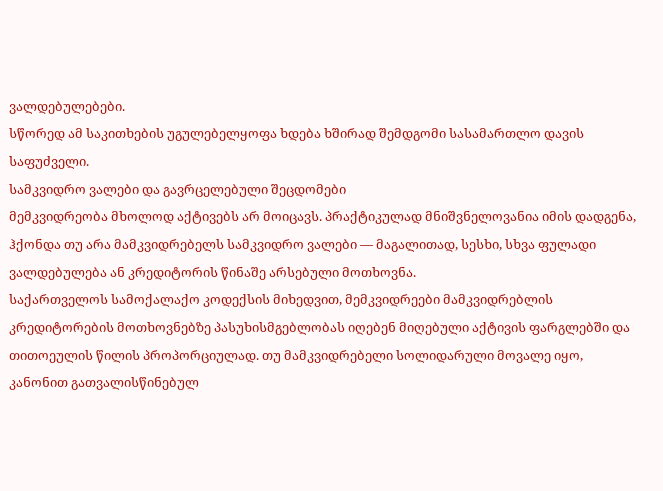ვალდებულებები.
სწორედ ამ საკითხების უგულებელყოფა ხდება ხშირად შემდგომი სასამართლო დავის საფუძველი.
სამკვიდრო ვალები და გავრცელებული შეცდომები
მემკვიდრეობა მხოლოდ აქტივებს არ მოიცავს. პრაქტიკულად მნიშვნელოვანია იმის დადგენა, ჰქონდა თუ არა მამკვიდრებელს სამკვიდრო ვალები — მაგალითად, სესხი, სხვა ფულადი ვალდებულება ან კრედიტორის წინაშე არსებული მოთხოვნა.
საქართველოს სამოქალაქო კოდექსის მიხედვით, მემკვიდრეები მამკვიდრებლის კრედიტორების მოთხოვნებზე პასუხისმგებლობას იღებენ მიღებული აქტივის ფარგლებში და თითოეულის წილის პროპორციულად. თუ მამკვიდრებელი სოლიდარული მოვალე იყო, კანონით გათვალისწინებულ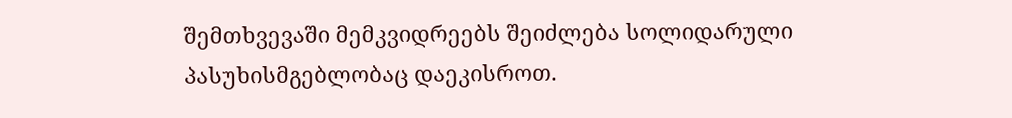შემთხვევაში მემკვიდრეებს შეიძლება სოლიდარული პასუხისმგებლობაც დაეკისროთ.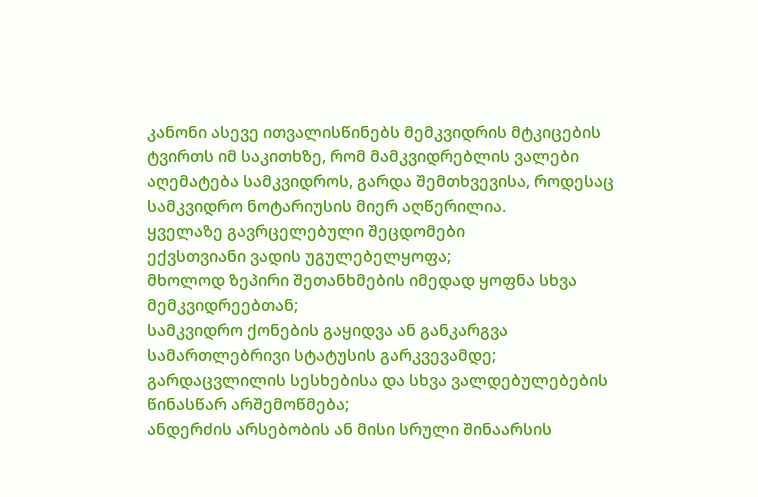კანონი ასევე ითვალისწინებს მემკვიდრის მტკიცების ტვირთს იმ საკითხზე, რომ მამკვიდრებლის ვალები აღემატება სამკვიდროს, გარდა შემთხვევისა, როდესაც სამკვიდრო ნოტარიუსის მიერ აღწერილია.
ყველაზე გავრცელებული შეცდომები
ექვსთვიანი ვადის უგულებელყოფა;
მხოლოდ ზეპირი შეთანხმების იმედად ყოფნა სხვა მემკვიდრეებთან;
სამკვიდრო ქონების გაყიდვა ან განკარგვა სამართლებრივი სტატუსის გარკვევამდე;
გარდაცვლილის სესხებისა და სხვა ვალდებულებების წინასწარ არშემოწმება;
ანდერძის არსებობის ან მისი სრული შინაარსის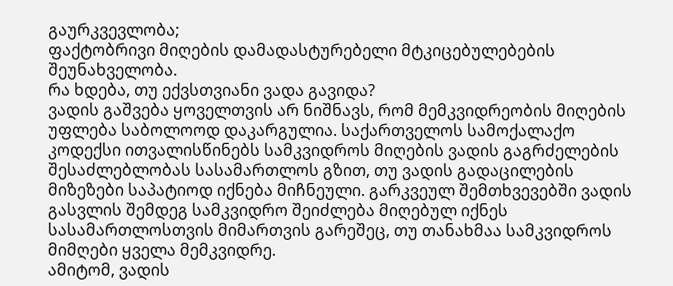გაურკვევლობა;
ფაქტობრივი მიღების დამადასტურებელი მტკიცებულებების შეუნახველობა.
რა ხდება, თუ ექვსთვიანი ვადა გავიდა?
ვადის გაშვება ყოველთვის არ ნიშნავს, რომ მემკვიდრეობის მიღების უფლება საბოლოოდ დაკარგულია. საქართველოს სამოქალაქო კოდექსი ითვალისწინებს სამკვიდროს მიღების ვადის გაგრძელების შესაძლებლობას სასამართლოს გზით, თუ ვადის გადაცილების მიზეზები საპატიოდ იქნება მიჩნეული. გარკვეულ შემთხვევებში ვადის გასვლის შემდეგ სამკვიდრო შეიძლება მიღებულ იქნეს სასამართლოსთვის მიმართვის გარეშეც, თუ თანახმაა სამკვიდროს მიმღები ყველა მემკვიდრე.
ამიტომ, ვადის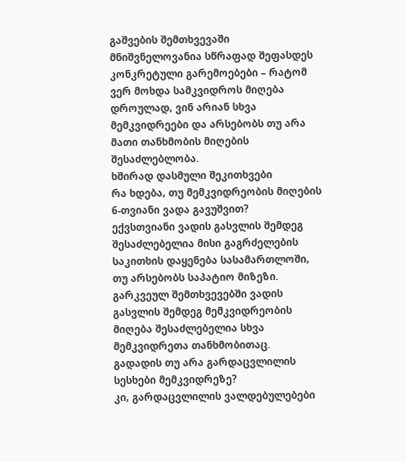გაშვების შემთხვევაში მნიშვნელოვანია სწრაფად შეფასდეს კონკრეტული გარემოებები – რატომ ვერ მოხდა სამკვიდროს მიღება დროულად, ვინ არიან სხვა მემკვიდრეები და არსებობს თუ არა მათი თანხმობის მიღების შესაძლებლობა.
ხშირად დასმული შეკითხვები
რა ხდება, თუ მემკვიდრეობის მიღების 6-თვიანი ვადა გავუშვით?
ექვსთვიანი ვადის გასვლის შემდეგ შესაძლებელია მისი გაგრძელების საკითხის დაყენება სასამართლოში, თუ არსებობს საპატიო მიზეზი. გარკვეულ შემთხვევებში ვადის გასვლის შემდეგ მემკვიდრეობის მიღება შესაძლებელია სხვა მემკვიდრეთა თანხმობითაც.
გადადის თუ არა გარდაცვლილის სესხები მემკვიდრეზე?
კი, გარდაცვლილის ვალდებულებები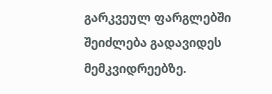გარკვეულ ფარგლებში შეიძლება გადავიდეს მემკვიდრეებზე.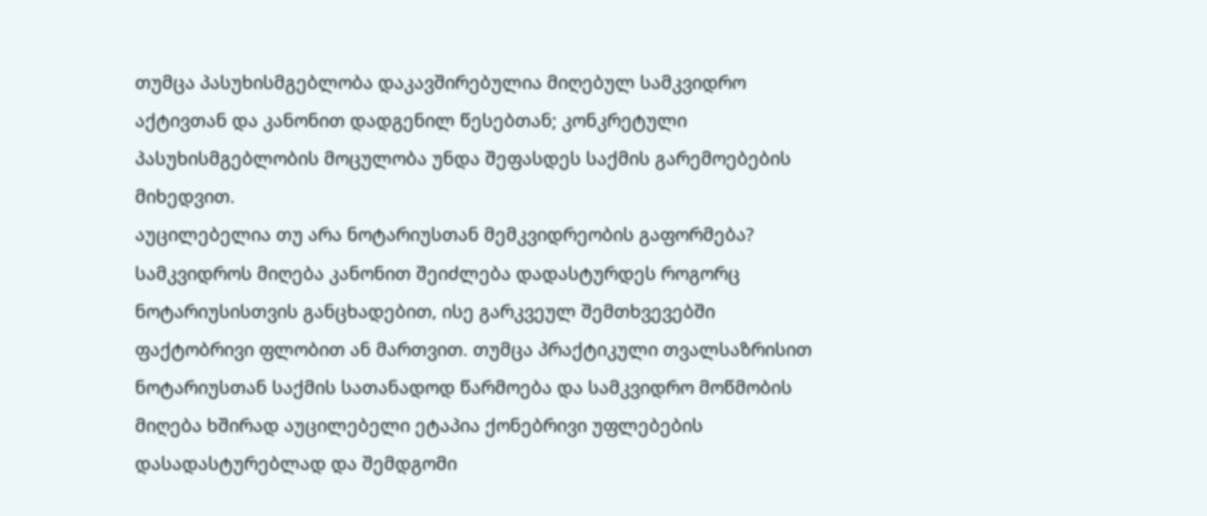თუმცა პასუხისმგებლობა დაკავშირებულია მიღებულ სამკვიდრო აქტივთან და კანონით დადგენილ წესებთან; კონკრეტული პასუხისმგებლობის მოცულობა უნდა შეფასდეს საქმის გარემოებების მიხედვით.
აუცილებელია თუ არა ნოტარიუსთან მემკვიდრეობის გაფორმება?
სამკვიდროს მიღება კანონით შეიძლება დადასტურდეს როგორც ნოტარიუსისთვის განცხადებით, ისე გარკვეულ შემთხვევებში ფაქტობრივი ფლობით ან მართვით. თუმცა პრაქტიკული თვალსაზრისით ნოტარიუსთან საქმის სათანადოდ წარმოება და სამკვიდრო მოწმობის მიღება ხშირად აუცილებელი ეტაპია ქონებრივი უფლებების დასადასტურებლად და შემდგომი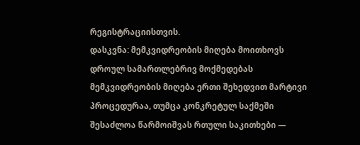რეგისტრაციისთვის.
დასკვნა: მემკვიდრეობის მიღება მოითხოვს დროულ სამართლებრივ მოქმედებას
მემკვიდრეობის მიღება ერთი შეხედვით მარტივი პროცედურაა, თუმცა კონკრეტულ საქმეში შესაძლოა წარმოიშვას რთული საკითხები —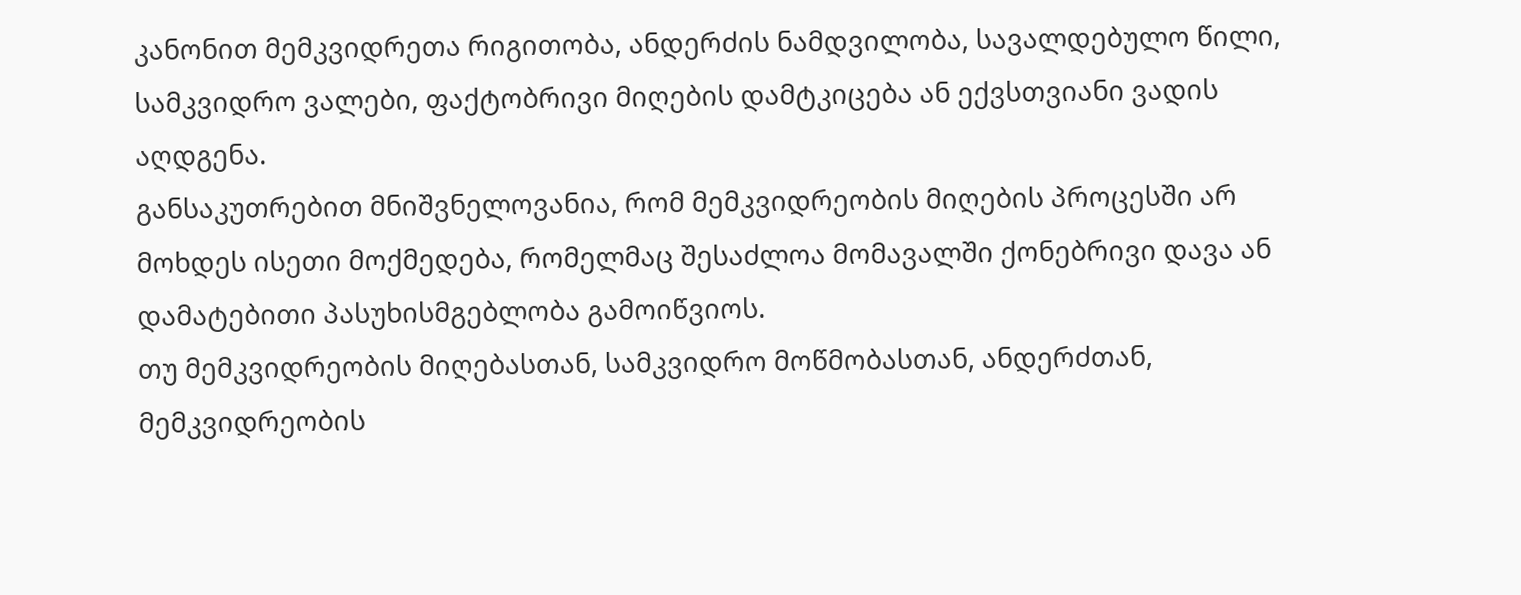კანონით მემკვიდრეთა რიგითობა, ანდერძის ნამდვილობა, სავალდებულო წილი, სამკვიდრო ვალები, ფაქტობრივი მიღების დამტკიცება ან ექვსთვიანი ვადის აღდგენა.
განსაკუთრებით მნიშვნელოვანია, რომ მემკვიდრეობის მიღების პროცესში არ მოხდეს ისეთი მოქმედება, რომელმაც შესაძლოა მომავალში ქონებრივი დავა ან დამატებითი პასუხისმგებლობა გამოიწვიოს.
თუ მემკვიდრეობის მიღებასთან, სამკვიდრო მოწმობასთან, ანდერძთან, მემკვიდრეობის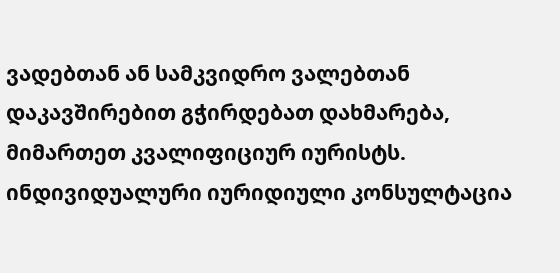ვადებთან ან სამკვიდრო ვალებთან დაკავშირებით გჭირდებათ დახმარება, მიმართეთ კვალიფიციურ იურისტს. ინდივიდუალური იურიდიული კონსულტაცია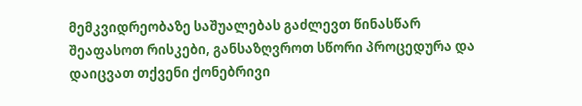მემკვიდრეობაზე საშუალებას გაძლევთ წინასწარ შეაფასოთ რისკები, განსაზღვროთ სწორი პროცედურა და დაიცვათ თქვენი ქონებრივი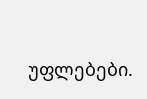უფლებები.